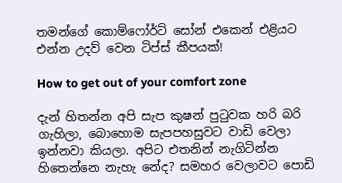තමන්ගේ කොම්ෆෝර්ට් සෝන් එකෙන් එළියට එන්න උදව් වෙන ටිප්ස් කීපයක්!

How to get out of your comfort zone

දැන් හිතන්න අපි සැප කුෂන් පුටුවක හරි බරි ගැහිලා, බොහොම සැපපහසුවට වාඩි වෙලා ඉන්නවා කියලා. අපිට එතනින් නැගිටින්න හිතෙන්නෙ නැහැ නේද? සමහර වෙලාවට පොඩි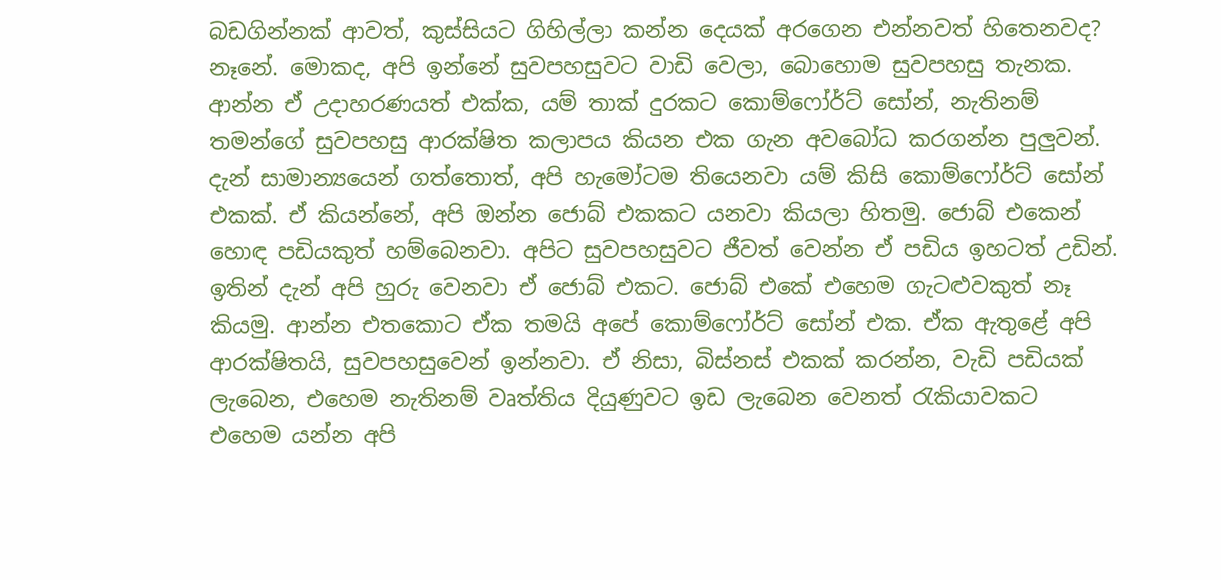බඩගින්නක් ආවත්, කුස්සියට ගිහිල්ලා කන්න දෙයක් අරගෙන එන්නවත් හිතෙනවද? නෑනේ. මොකද, අපි ඉන්නේ සුවපහසුවට වාඩි වෙලා, බොහොම සුවපහසු තැනක. ආන්න ඒ උදාහරණයත් එක්ක, යම් තාක් දුරකට කොම්ෆෝර්ට් සෝන්, නැතිනම් තමන්ගේ සුවපහසු ආරක්ෂිත කලාපය කියන එක ගැන අවබෝධ කරගන්න පුලුවන්. දැන් සාමාන්‍යයෙන් ගත්තොත්, අපි හැමෝටම තියෙනවා යම් කිසි කොම්ෆෝර්ට් සෝන් එකක්. ඒ කියන්නේ, අපි ඔන්න ජොබ් එකකට යනවා කියලා හිතමු. ජොබ් එකෙන් හොඳ පඩියකුත් හම්බෙනවා. අපිට සුවපහසුවට ජීවත් වෙන්න ඒ පඩිය ඉහටත් උඩින්. ඉතින් දැන් අපි හුරු වෙනවා ඒ ජොබ් එකට. ජොබ් එකේ එහෙම ගැටළුවකුත් නෑ කියමු. ආන්න එතකොට ඒක තමයි අපේ කොම්ෆෝර්ට් සෝන් එක. ඒක ඇතුළේ අපි ආරක්ෂිතයි, සුවපහසුවෙන් ඉන්නවා. ඒ නිසා, බිස්නස් එකක් කරන්න, වැඩි පඩියක් ලැබෙන, එහෙම නැතිනම් වෘත්තිය දියුණුවට ඉඩ ලැබෙන වෙනත් රැකියාවකට එහෙම යන්න අපි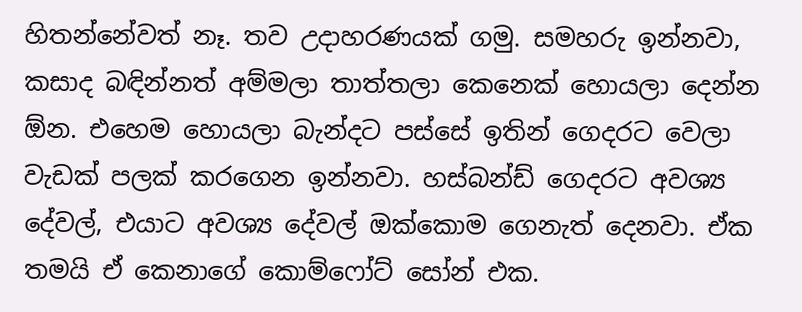හිතන්නේවත් නෑ. තව උදාහරණයක් ගමු. සමහරු ඉන්නවා, කසාද බඳින්නත් අම්මලා තාත්තලා කෙනෙක් හොයලා දෙන්න ඕන. එහෙම හොයලා බැන්දට පස්සේ ඉතින් ගෙදරට වෙලා වැඩක් පලක් කරගෙන ඉන්නවා. හස්බන්ඩ් ගෙදරට අවශ්‍ය දේවල්, එයාට අවශ්‍ය දේවල් ඔක්කොම ගෙනැත් දෙනවා. ඒක තමයි ඒ කෙනාගේ කොම්ෆෝට් සෝන් එක.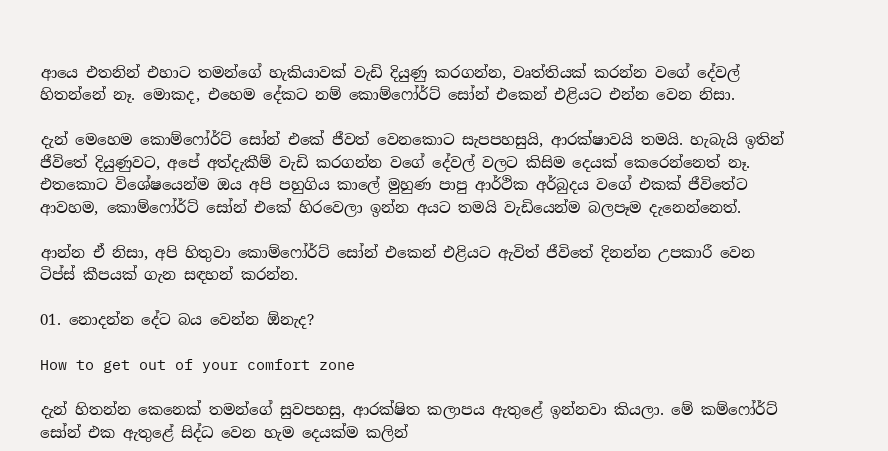ආයෙ එතනින් එහාට තමන්ගේ හැකියාවක් වැඩි දියුණු කරගන්න, වෘත්තියක් කරන්න වගේ දේවල් හිතන්නේ නෑ. මොකද, එහෙම දේකට නම් කොම්ෆෝර්ට් සෝන් එකෙන් එළියට එන්න වෙන නිසා.

දැන් මෙහෙම කොම්ෆෝර්ට් සෝන් එකේ ජීවත් වෙනකොට සැපපහසුයි, ආරක්ෂාවයි තමයි. හැබැයි ඉතින් ජීවිතේ දියුණුවට, අපේ අත්දැකීම් වැඩි කරගන්න වගේ දේවල් වලට කිසිම දෙයක් කෙරෙන්නෙත් නෑ. එතකොට විශේෂයෙන්ම ඔය අපි පහුගිය කාලේ මුහුණ පාපු ආර්ථික අර්බුදය වගේ එකක් ජීවිතේට ආවහම, කොම්ෆෝර්ට් සෝන් එකේ හිරවෙලා ඉන්න අයට තමයි වැඩියෙන්ම බලපෑම දැනෙන්නෙත්.

ආන්න ඒ නිසා, අපි හිතුවා කොම්ෆෝර්ට් සෝන් එකෙන් එළියට ඇවිත් ජීවිතේ දිනන්න උපකාරී වෙන ටිප්ස් කීපයක් ගැන සඳහන් කරන්න.

01. නොදන්න දේට බය වෙන්න ඕනැද?

How to get out of your comfort zone

දැන් හිතන්න කෙනෙක් තමන්ගේ සුවපහසු, ආරක්ෂිත කලාපය ඇතුළේ ඉන්නවා කියලා. මේ කම්ෆෝර්ට් සෝන් එක ඇතුළේ සිද්ධ වෙන හැම දෙයක්ම කලින්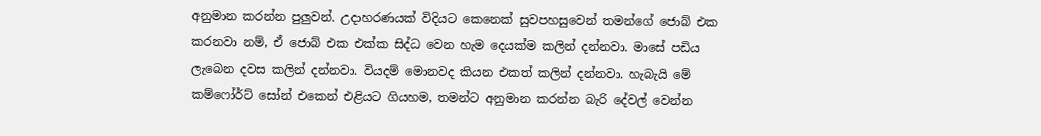අනුමාන කරන්න පුලුවන්. උදාහරණයක් විදියට කෙනෙක් සුවපහසුවෙන් තමන්ගේ ජොබ් එක කරනවා නම්, ඒ ජොබ් එක එක්ක සිද්ධ වෙන හැම දෙයක්ම කලින් දන්නවා. මාසේ පඩිය ලැබෙන දවස කලින් දන්නවා. වියදම් මොනවද කියන එකත් කලින් දන්නවා. හැබැයි මේ කම්ෆෝර්ට් සෝන් එකෙන් එළියට ගියහම, තමන්ට අනුමාන කරන්න බැරි දේවල් වෙන්න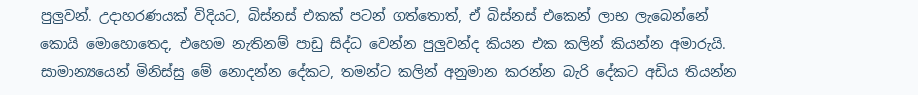පුලුවන්. උදාහරණයක් විදියට, බිස්නස් එකක් පටන් ගත්තොත්, ඒ බිස්නස් එකෙන් ලාභ ලැබෙන්නේ කොයි මොහොතෙද, එහෙම නැතිනම් පාඩු සිද්ධ වෙන්න පුලුවන්ද කියන එක කලින් කියන්න අමාරුයි. සාමාන්‍යයෙන් මිනිස්සු මේ නොදන්න දේකට, තමන්ට කලින් අනුමාන කරන්න බැරි දේකට අඩිය තියන්න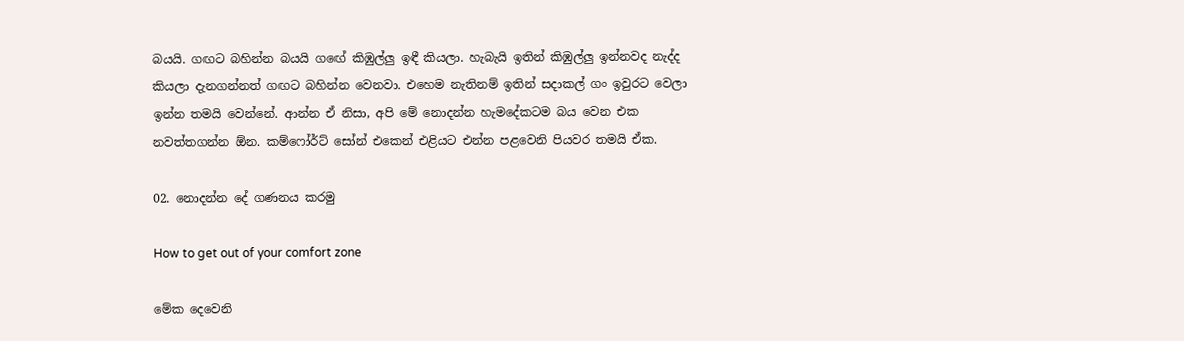බයයි. ගඟට බහින්න බයයි ගඟේ කිඹුල්ලු ඉඳී කියලා. හැබැයි ඉතින් කිඹුල්ලු ඉන්නවද නැද්ද කියලා දැනගන්නත් ගඟට බහින්න වෙනවා. එහෙම නැතිනම් ඉතින් සදාකල් ගං ඉවුරට වෙලා ඉන්න තමයි වෙන්නේ. ආන්න ඒ නිසා, අපි මේ නොදන්න හැමදේකටම බය වෙන එක නවත්තගන්න ඕන. කම්ෆෝර්ට් සෝන් එකෙන් එළියට එන්න පළවෙනි පියවර තමයි ඒක.

02. නොදන්න දේ ගණනය කරමු

How to get out of your comfort zone

මේක දෙවෙනි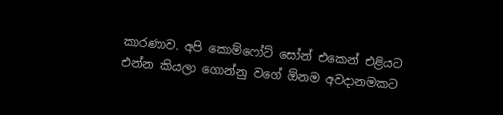කාරණාව. අපි කොම්ෆෝට් සෝන් එකෙන් එළියට එන්න කියලා ගොන්නු වගේ ඕනම අවදානමකට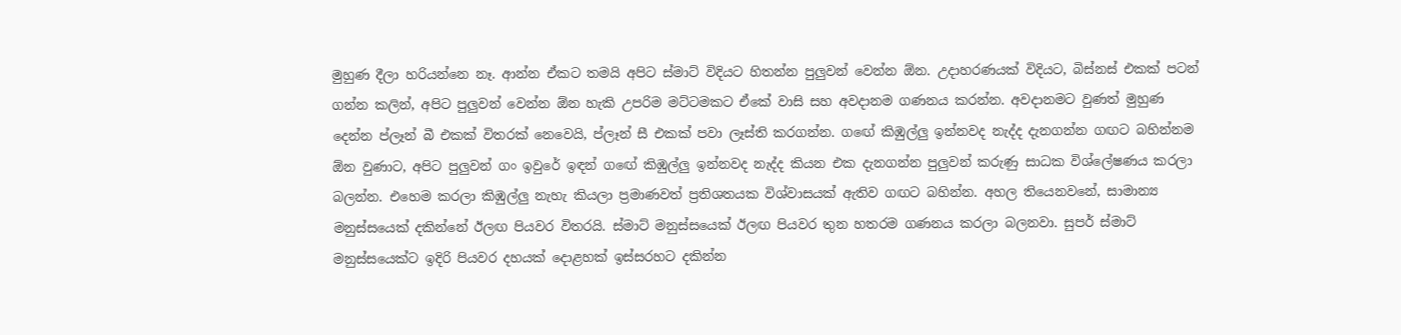මුහුණ දීලා හරියන්නෙ නෑ. ආන්න ඒකට තමයි අපිට ස්මාට් විදියට හිතන්න පුලුවන් වෙන්න ඕන. උදාහරණයක් විදියට, බිස්නස් එකක් පටන් ගන්න කලින්, අපිට පුලුවන් වෙන්න ඕන හැකි උපරිම මට්ටමකට ඒකේ වාසි සහ අවදානම ගණනය කරන්න. අවදානමට වුණත් මුහුණ දෙන්න ප්ලෑන් බී එකක් විතරක් නෙවෙයි, ප්ලෑන් සී එකක් පවා ලෑස්ති කරගන්න. ගඟේ කිඹුල්ලු ඉන්නවද නැද්ද දැනගන්න ගඟට බහින්නම ඕන වුණාට, අපිට පුලුවන් ගං ඉවුරේ ඉඳන් ගඟේ කිඹුල්ලු ඉන්නවද නැද්ද කියන එක දැනගන්න පුලුවන් කරුණු සාධක විශ්ලේෂණය කරලා බලන්න. එහෙම කරලා කිඹුල්ලු නැහැ කියලා ප්‍රමාණවත් ප්‍රතිශතයක විශ්වාසයක් ඇතිව ගඟට බහින්න. අහල තියෙනවනේ, සාමාන්‍ය මනුස්සයෙක් දකින්නේ ඊලඟ පියවර විතරයි. ස්මාට් මනුස්සයෙක් ඊලඟ පියවර තුන හතරම ගණනය කරලා බලනවා. සුපර් ස්මාට් මනුස්සයෙක්ට ඉදිරි පියවර දහයක් දොළහක් ඉස්සරහට දකින්න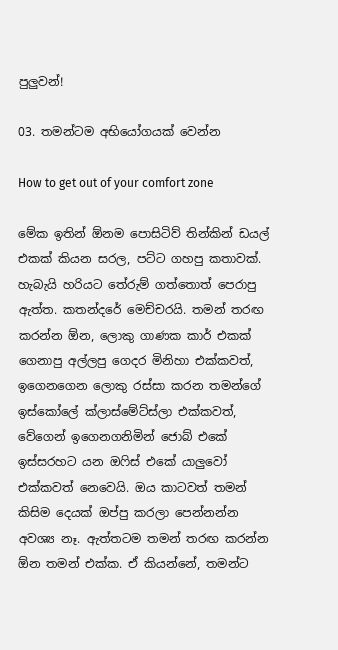පුලුවන්!

03. තමන්ටම අභියෝගයක් වෙන්න

How to get out of your comfort zone

මේක ඉතින් ඕනම පොසිටිව් තින්කින් ඩයල් එකක් කියන සරල, පට්ට ගහපු කතාවක්. හැබැයි හරියට තේරුම් ගත්තොත් පෙරාපු ඇත්ත. කතන්දරේ මෙච්චරයි. තමන් තරඟ කරන්න ඕන, ලොකු ගාණක කාර් එකක් ගෙනාපු අල්ලපු ගෙදර මිනිහා එක්කවත්, ඉගෙනගෙන ලොකු රස්සා කරන තමන්ගේ ඉස්කෝලේ ක්ලාස්මේට්ස්ලා එක්කවත්, වේගෙන් ඉගෙනගනිමින් ජොබ් එකේ ඉස්සරහට යන ඔෆිස් එකේ යාලුවෝ එක්කවත් නෙවෙයි. ඔය කාටවත් තමන් කිසිම දෙයක් ඔප්පු කරලා පෙන්නන්න අවශ්‍ය නෑ. ඇත්තටම තමන් තරඟ කරන්න ඕන තමන් එක්ක. ඒ කියන්නේ, තමන්ට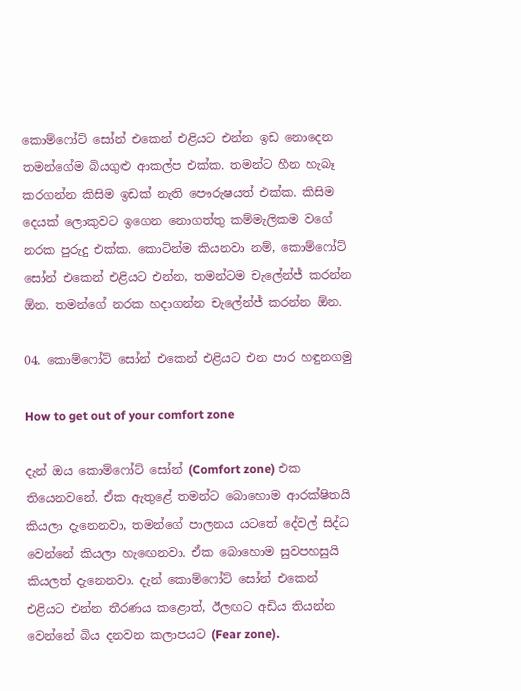කොම්ෆෝට් සෝන් එකෙන් එළියට එන්න ඉඩ නොදෙන තමන්ගේම බියගුළු ආකල්ප එක්ක. තමන්ට හීන හැබෑ කරගන්න කිසිම ඉඩක් නැති පෞරුෂයත් එක්ක. කිසිම දෙයක් ලොකුවට ඉගෙන නොගත්තු කම්මැලිකම වගේ නරක පුරුදු එක්ක. කොටින්ම කියනවා නම්, කොම්ෆෝට් සෝන් එකෙන් එළියට එන්න, තමන්ටම චැලේන්ජ් කරන්න ඕන. තමන්ගේ නරක හදාගන්න චැලේන්ජ් කරන්න ඕන.

04. කොම්ෆෝට් සෝන් එකෙන් එළියට එන පාර හඳුනගමු

How to get out of your comfort zone

දැන් ඔය කොම්ෆෝට් සෝන් (Comfort zone) එක තියෙනවනේ. ඒක ඇතුළේ තමන්ට බොහොම ආරක්ෂිතයි කියලා දැනෙනවා, තමන්ගේ පාලනය යටතේ දේවල් සිද්ධ වෙන්නේ කියලා හැඟෙනවා. ඒක බොහොම සුවපහසුයි කියලත් දැනෙනවා. දැන් කොම්ෆෝට් සෝන් එකෙන් එළියට එන්න තීරණය කළොත්, ඊලඟට අඩිය තියන්න වෙන්නේ බිය දනවන කලාපයට (Fear zone).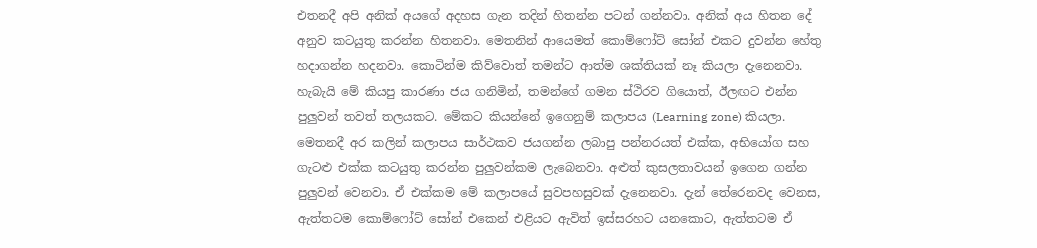එතනදී අපි අනික් අයගේ අදහස ගැන තදින් හිතන්න පටන් ගන්නවා. අනික් අය හිතන දේ අනුව කටයුතු කරන්න හිතනවා. මෙතනින් ආයෙමත් කොම්ෆෝට් සෝන් එකට දුවන්න හේතු හදාගන්න හදනවා. කොටින්ම කිව්වොත් තමන්ට ආත්ම ශක්තියක් නෑ කියලා දැනෙනවා. හැබැයි මේ කියපු කාරණා ජය ගනිමින්, තමන්ගේ ගමන ස්ථිරව ගියොත්, ඊලඟට එන්න පුලුවන් තවත් තලයකට. මේකට කියන්නේ ඉගෙනුම් කලාපය (Learning zone) කියලා. මෙතනදී අර කලින් කලාපය සාර්ථකව ජයගන්න ලබාපු පන්නරයත් එක්ක, අභියෝග සහ ගැටළු එක්ක කටයුතු කරන්න පුලුවන්කම ලැබෙනවා. අළුත් කුසලතාවයන් ඉගෙන ගන්න පුලුවන් වෙනවා. ඒ එක්කම මේ කලාපයේ සුවපහසුවක් දැනෙනවා. දැන් තේරෙනවද වෙනස, ඇත්තටම කොම්ෆෝට් සෝන් එකෙන් එළියට ඇවිත් ඉස්සරහට යනකොට, ඇත්තටම ඒ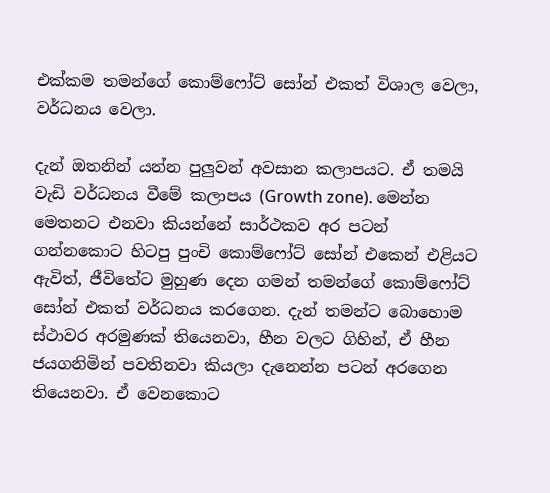එක්කම තමන්ගේ කොම්ෆෝට් සෝන් එකත් විශාල වෙලා, වර්ධනය වෙලා.

දැන් ඔතනින් යන්න පුලුවන් අවසාන කලාපයට. ඒ තමයි වැඩි වර්ධනය වීමේ කලාපය (Growth zone). මෙන්න මෙතනට එනවා කියන්නේ සාර්ථකව අර පටන් ගන්නකොට හිටපු පුංචි කොම්ෆෝට් සෝන් එකෙන් එළියට ඇවිත්, ජීවිතේට මුහුණ දෙන ගමන් තමන්ගේ කොම්ෆෝට් සෝන් එකත් වර්ධනය කරගෙන. දැන් තමන්ට බොහොම ස්ථාවර අරමුණක් තියෙනවා, හීන වලට ගිහින්, ඒ හීන ජයගනිමින් පවතිනවා කියලා දැනෙන්න පටන් අරගෙන තියෙනවා. ඒ වෙනකොට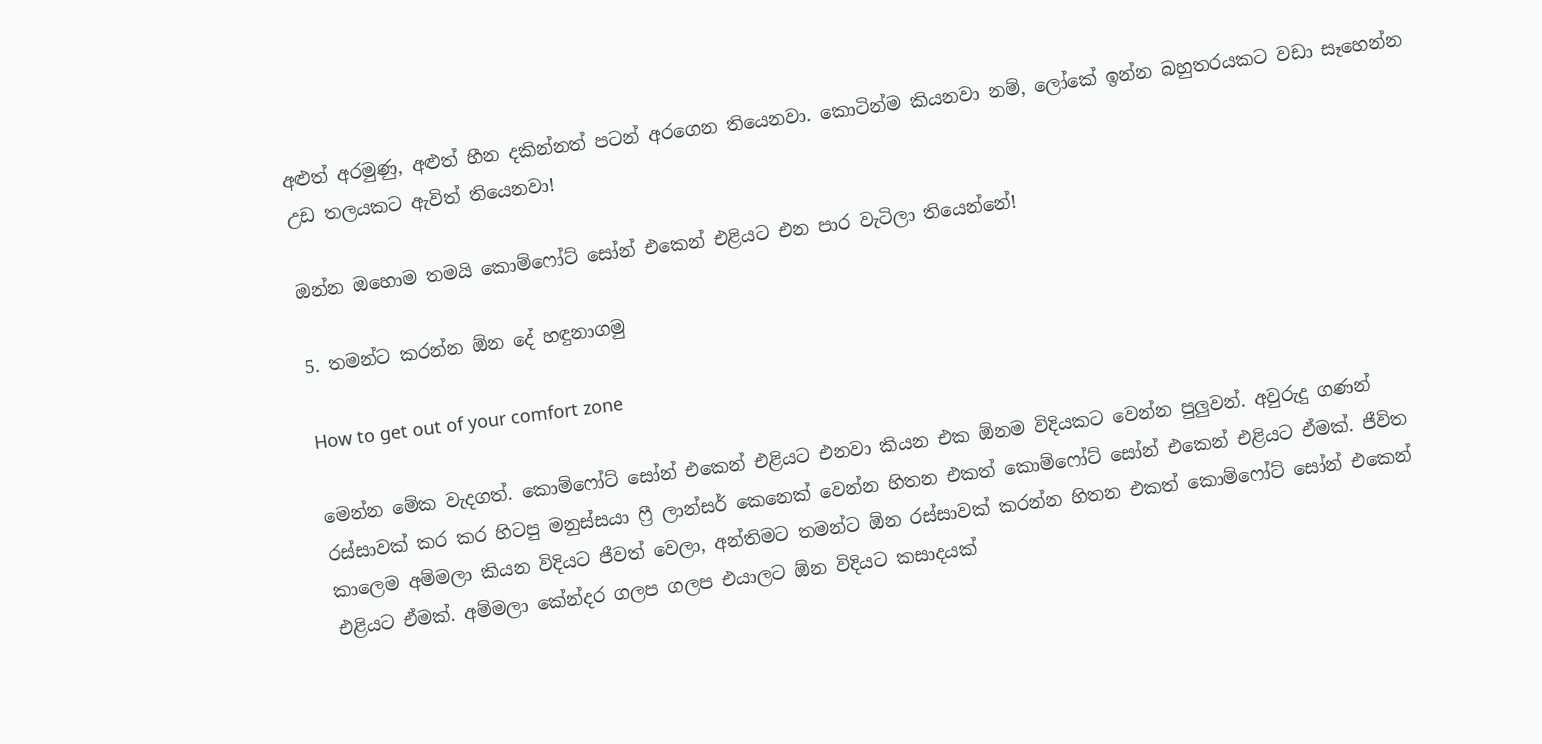අළුත් අරමුණු, අළුත් හීන දකින්නත් පටන් අරගෙන තියෙනවා. කොටින්ම කියනවා නම්, ලෝකේ ඉන්න බහුතරයකට වඩා සෑහෙන්න උඩ තලයකට ඇවිත් තියෙනවා!

ඔන්න ඔහොම තමයි කොම්ෆෝට් සෝන් එකෙන් එළියට එන පාර වැටිලා තියෙන්නේ!

5. තමන්ට කරන්න ඕන දේ හඳුනාගමු

How to get out of your comfort zone

මෙන්න මේක වැදගත්. කොම්ෆෝට් සෝන් එකෙන් එළියට එනවා කියන එක ඕනම විදියකට වෙන්න පුලුවන්. අවුරුදු ගණන් රස්සාවක් කර කර හිටපු මනුස්සයා ෆ්‍රී ලාන්සර් කෙනෙක් වෙන්න හිතන එකත් කොම්ෆෝට් සෝන් එකෙන් එළියට ඒමක්. ජීවිත කාලෙම අම්මලා කියන විදියට ජීවත් වෙලා, අන්තිමට තමන්ට ඕන රස්සාවක් කරන්න හිතන එකත් කොම්ෆෝට් සෝන් එකෙන් එළියට ඒමක්. අම්මලා කේන්දර ගලප ගලප එයාලට ඕන විදියට කසාදයක්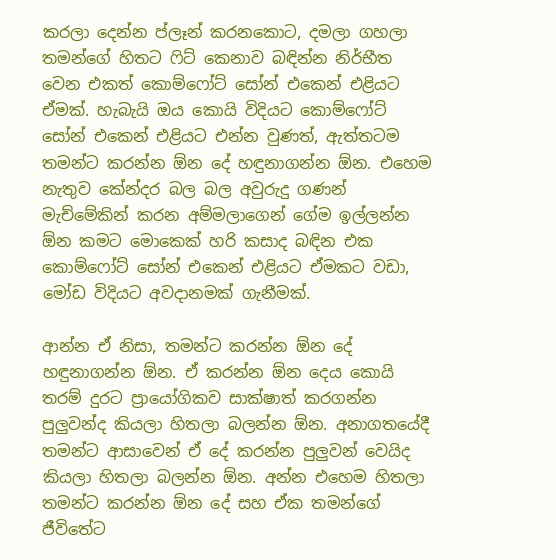කරලා දෙන්න ප්ලෑන් කරනකොට, දමලා ගහලා තමන්ගේ හිතට ෆිට් කෙනාව බඳින්න නිර්භීත වෙන එකත් කොම්ෆෝට් සෝන් එකෙන් එළියට ඒමක්. හැබැයි ඔය කොයි විදියට කොම්ෆෝට් සෝන් එකෙන් එළියට එන්න වුණත්, ඇත්තටම තමන්ට කරන්න ඕන දේ හඳුනාගන්න ඕන. එහෙම නැතුව කේන්දර බල බල අවුරුදු ගණන් මැච්මේකින් කරන අම්මලාගෙන් ගේම ඉල්ලන්න ඕන කමට මොකෙක් හරි කසාද බඳින එක කොම්ෆෝට් සෝන් එකෙන් එළියට ඒමකට වඩා, මෝඩ විදියට අවදානමක් ගැනීමක්.

ආන්න ඒ නිසා, තමන්ට කරන්න ඕන දේ හඳුනාගන්න ඕන. ඒ කරන්න ඕන දෙය කොයි තරම් දුරට ප්‍රායෝගිකව සාක්ෂාත් කරගන්න පුලුවන්ද කියලා හිතලා බලන්න ඕන. අනාගතයේදී තමන්ට ආසාවෙන් ඒ දේ කරන්න පුලුවන් වෙයිද කියලා හිතලා බලන්න ඕන. අන්න එහෙම හිතලා තමන්ට කරන්න ඕන දේ සහ ඒක තමන්ගේ ජීවිතේට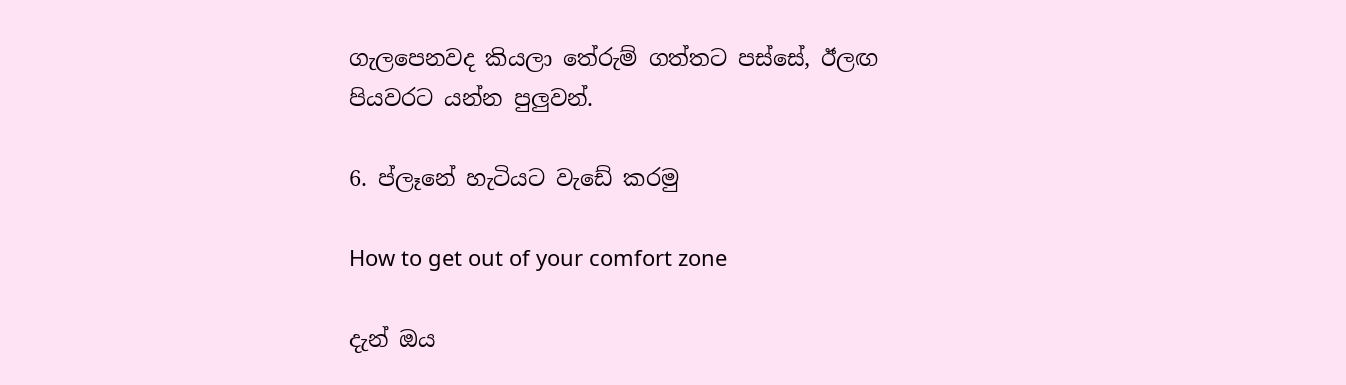ගැලපෙනවද කියලා තේරුම් ගත්තට පස්සේ, ඊලඟ පියවරට යන්න පුලුවන්.

6. ප්ලෑනේ හැටියට වැඩේ කරමු

How to get out of your comfort zone

දැන් ඔය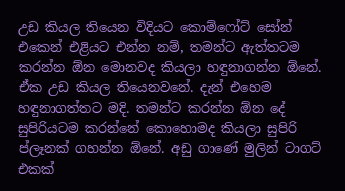උඩ කියල තියෙන විදියට කොම්ෆෝට් සෝන් එකෙන් එළියට එන්න නම්, තමන්ට ඇත්තටම කරන්න ඕන මොනවද කියලා හඳුනාගන්න ඕනේ. ඒක උඩ කියල තියෙනවනේ. දැන් එහෙම හඳුනාගත්තට මදි. තමන්ට කරන්න ඕන දේ සුපිරියටම කරන්නේ කොහොමද කියලා සුපිරි ප්ලෑනක් ගහන්න ඕනේ. අඩු ගාණේ මුලින් ටාගට් එකක්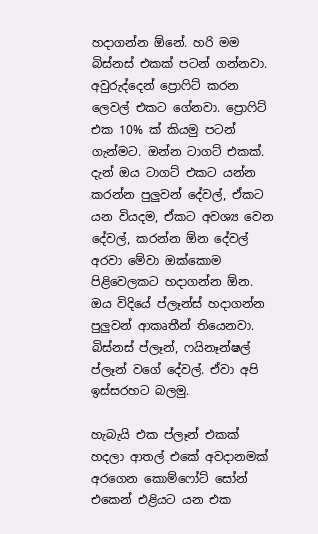හදාගන්න ඕනේ. හරි මම බිස්නස් එකක් පටන් ගන්නවා. අවුරුද්දෙන් ප්‍රොෆිට් කරන ලෙවල් එකට ගේනවා. ප්‍රොෆිට් එක 10% ක් කියමු පටන් ගැන්මට. ඔන්න ටාගට් එකක්. දැන් ඔය ටාගට් එකට යන්න කරන්න පුලුවන් දේවල්, ඒකට යන වියදම, ඒකට අවශ්‍ය වෙන දේවල්, කරන්න ඕන දේවල් අරවා මේවා ඔක්කොම පිළිවෙලකට හදාගන්න ඕන. ඔය විදියේ ප්ලෑන්ස් හදාගන්න පුලුවන් ආකෘතීන් තියෙනවා. බිස්නස් ප්ලෑන්, ෆයිනෑන්ෂල් ප්ලෑන් වගේ දේවල්. ඒවා අපි ඉස්සරහට බලමු.

හැබැයි එක ප්ලෑන් එකක් හදලා ආතල් එකේ අවදානමක් අරගෙන කොම්ෆෝට් සෝන් එකෙන් එළියට යන එක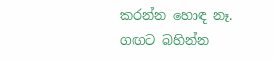කරන්න හොඳ නෑ. ගඟට බහින්න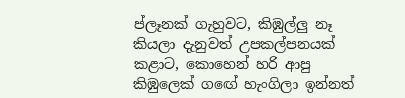ප්ලෑනක් ගැහුවට, කිඹුල්ලු නෑ කියලා දැනුවත් උපකල්පනයක් කළාට, කොහෙන් හරි ආපු කිඹුලෙක් ගඟේ හැංගිලා ඉන්නත්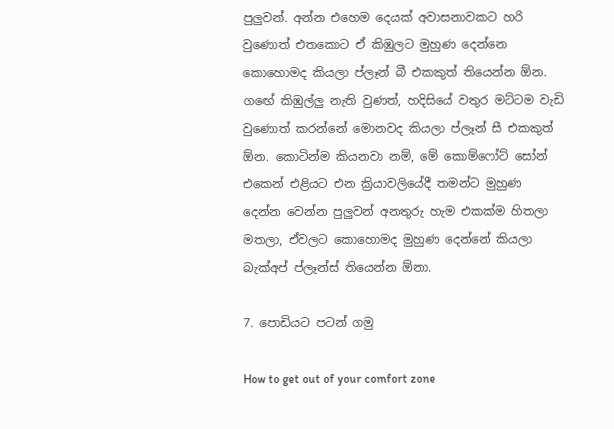පුලුවන්. අන්න එහෙම දෙයක් අවාසනාවකට හරි වුණොත් එතකොට ඒ කිඹුලට මුහුණ දෙන්නෙ කොහොමද කියලා ප්ලෑන් බී එකකුත් තියෙන්න ඕන. ගඟේ කිඹුල්ලු නැති වුණත්, හදිසියේ වතුර මට්ටම වැඩි වුණොත් කරන්නේ මොනවද කියලා ප්ලෑන් සී එකකුත් ඕන. කොටින්ම කියනවා නම්, මේ කොම්ෆෝට් සෝන් එකෙන් එළියට එන ක්‍රියාවලියේදී තමන්ට මුහුණ දෙන්න වෙන්න පුලුවන් අනතුරු හැම එකක්ම හිතලා මතලා, ඒවලට කොහොමද මුහුණ දෙන්නේ කියලා බැක්අප් ප්ලෑන්ස් තියෙන්න ඕනා.

7. පොඩියට පටන් ගමු

How to get out of your comfort zone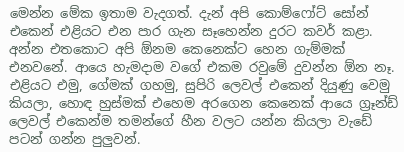මෙන්න මේක ඉතාම වැදගත්. දැන් අපි කොම්ෆෝට් සෝන් එකෙන් එළියට එන පාර ගැන සෑහෙන්න දුරට කවර් කළා. අන්න එතකොට අපි ඕනම කෙනෙක්ට හෙන ගැම්මක් එනවනේ. ආයෙ හැමදාම වගේ එකම රවුමේ දුවන්න ඕන නෑ. එළියට එමු, ගේමක් ගහමු, සුපිරි ලෙවල් එකෙන් දියුණු වෙමු කියලා, හොඳ හුස්මක් එහෙම අරගෙන කෙනෙක් ආයෙ ග්‍රෑන්ඩ් ලෙවල් එකෙන්ම තමන්ගේ හීන වලට යන්න කියලා වැඩේ පටන් ගන්න පුලුවන්.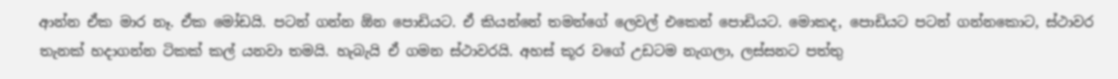ආන්න ඒක මාර නෑ. ඒක මෝඩයි. පටන් ගන්න ඕන පොඩියට. ඒ කියන්නේ තමන්ගේ ලෙවල් එකෙන් පොඩියට. මොකද, පොඩියට පටන් ගන්නකොට, ස්ථාවර තැනක් හදාගන්න ටිකක් කල් යනවා තමයි. හැබැයි ඒ ගමන ස්ථාවරයි. අහස් කූර වගේ උඩටම නැගලා, ලස්සනට පත්තු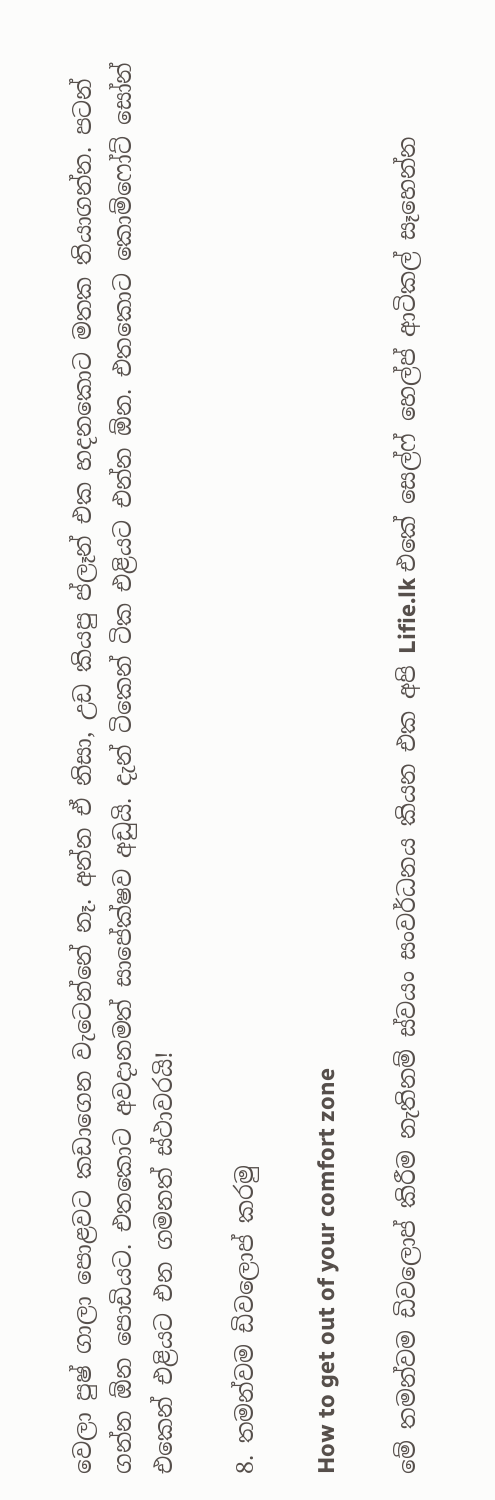වෙලා පුෂ් ගාලා පොළවට කඩාගෙන වැටෙන්නේ නෑ. අන්න ඒ නිසා, උඩ කියපු ප්ලෑන් එක හදනකොට මතක තියාගන්න. පටන් ගන්න ඕන පොඩියට. එතකොට අවදානමත් සාපේක්ෂව අඩුයි. දැන් ටිකෙන් ටික එළියට එන්න ඕන. එතකොට කොම්ෆෝට් සෝන් එකෙන් එළියට එන ගමනත් ස්ථාවරයි!

8. තමන්වම ඩිවලොප් කරමු

How to get out of your comfort zone

මේ තමන්වම ඩිවලොප් කිරීම නැතිනම් ස්වයං සංවර්ධනය කියන එක අපි Lifie.lk එකේ සෙල්ෆ් හෙල්ප් ආටිකල් සෑහෙන්න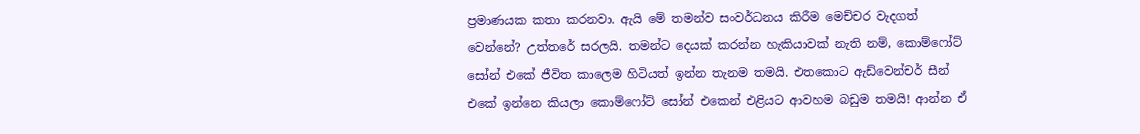ප්‍රමාණයක කතා කරනවා. ඇයි මේ තමන්ව සංවර්ධනය කිරීම මෙච්චර වැදගත් වෙන්නේ? උත්තරේ සරලයි. තමන්ට දෙයක් කරන්න හැකියාවක් නැති නම්, කොම්ෆෝට් සෝන් එකේ ජීවිත කාලෙම හිටියත් ඉන්න තැනම තමයි. එතකොට ඇඩ්වෙන්චර් සීන් එකේ ඉන්නෙ කියලා කොම්ෆෝට් සෝන් එකෙන් එළියට ආවහම බඩුම තමයි! ආන්න ඒ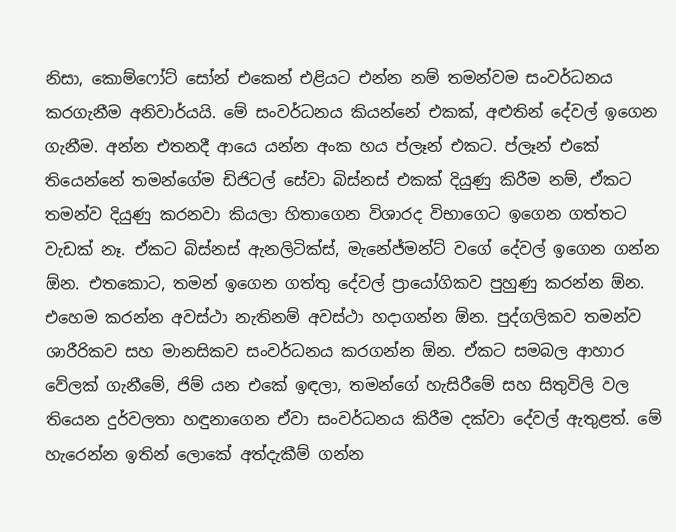නිසා, කොම්ෆෝට් සෝන් එකෙන් එළියට එන්න නම් තමන්වම සංවර්ධනය කරගැනීම අනිවාර්යයි. මේ සංවර්ධනය කියන්නේ එකක්, අළුතින් දේවල් ඉගෙන ගැනීම. අන්න එතනදී ආයෙ යන්න අංක හය ප්ලෑන් එකට. ප්ලෑන් එකේ තියෙන්නේ තමන්ගේම ඩිජිටල් සේවා බිස්නස් එකක් දියුණු කිරීම නම්, ඒකට තමන්ව දියුණු කරනවා කියලා හිතාගෙන විශාරද විභාගෙට ඉගෙන ගත්තට වැඩක් නෑ. ඒකට බිස්නස් ඇනලිටික්ස්, මැනේජ්මන්ට් වගේ දේවල් ඉගෙන ගන්න ඕන. එතකොට, තමන් ඉගෙන ගත්තු දේවල් ප්‍රායෝගිකව පුහුණු කරන්න ඕන. එහෙම කරන්න අවස්ථා නැතිනම් අවස්ථා හදාගන්න ඕන. පුද්ගලිකව තමන්ව ශාරීරිකව සහ මානසිකව සංවර්ධනය කරගන්න ඕන. ඒකට සමබල ආහාර වේලක් ගැනීමේ, ජිම් යන එකේ ඉඳලා, තමන්ගේ හැසිරීමේ සහ සිතුවිලි වල තියෙන දුර්වලතා හඳුනාගෙන ඒවා සංවර්ධනය කිරීම දක්වා දේවල් ඇතුළත්. මේ හැරෙන්න ඉතින් ලොකේ අත්දැකීම් ගන්න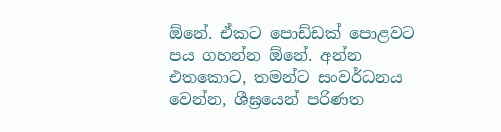ඕනේ. ඒකට පොඩ්ඩක් පොළවට පය ගහන්න ඕනේ. අන්න එතකොට, තමන්ට සංවර්ධනය වෙන්න, ශීඝ්‍රයෙන් පරිණත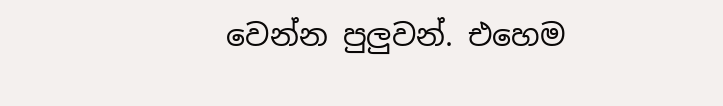වෙන්න පුලුවන්. එහෙම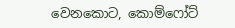වෙනකොට, කොම්ෆෝට්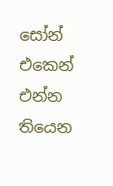සෝන් එකෙන් එන්න තියෙන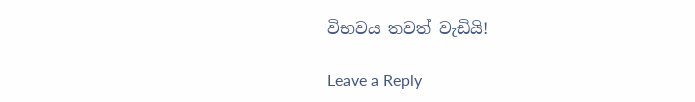විභවය තවත් වැඩියි!

Leave a Reply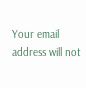Your email address will not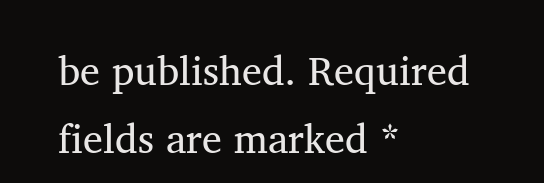be published. Required fields are marked *